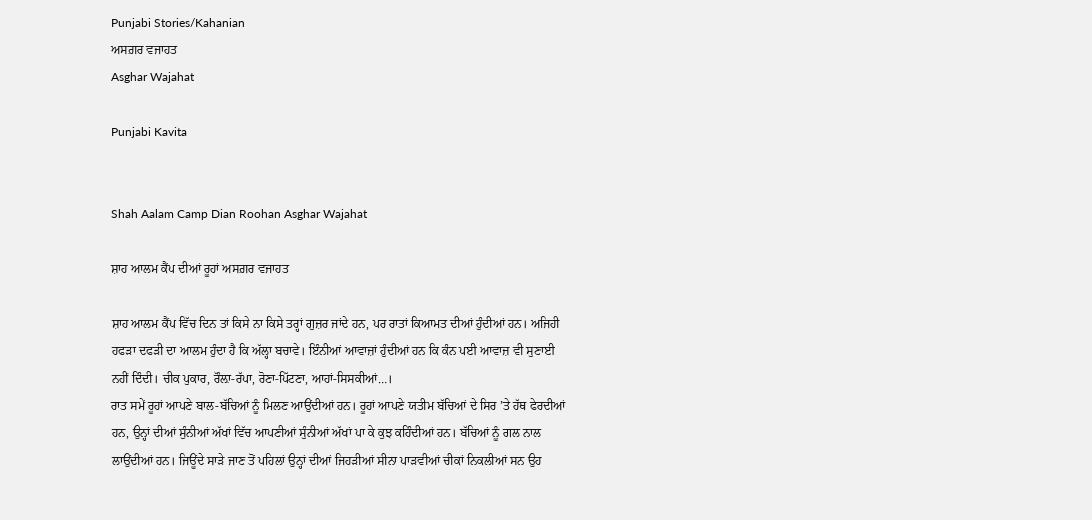Punjabi Stories/Kahanian
ਅਸਗ਼ਰ ਵਜਾਹਤ
Asghar Wajahat

Punjabi Kavita


Shah Aalam Camp Dian Roohan Asghar Wajahat

ਸ਼ਾਹ ਆਲਮ ਕੈਂਪ ਦੀਆਂ ਰੂਹਾਂ ਅਸਗ਼ਰ ਵਜਾਹਤ

ਸ਼ਾਹ ਆਲਮ ਕੈਂਪ ਵਿੱਚ ਦਿਨ ਤਾਂ ਕਿਸੇ ਨਾ ਕਿਸੇ ਤਰ੍ਹਾਂ ਗੁਜ਼ਰ ਜਾਂਦੇ ਹਨ, ਪਰ ਰਾਤਾਂ ਕਿਆਮਤ ਦੀਆਂ ਹੁੰਦੀਆਂ ਹਨ। ਅਜਿਹੀ ਹਫੜਾ ਦਫੜੀ ਦਾ ਆਲਮ ਹੁੰਦਾ ਹੈ ਕਿ ਅੱਲ੍ਹਾ ਬਚਾਵੇ। ਇੰਨੀਆਂ ਆਵਾਜ਼ਾਂ ਹੁੰਦੀਆਂ ਹਨ ਕਿ ਕੰਨ ਪਈ ਆਵਾਜ਼ ਵੀ ਸੁਣਾਈ ਨਹੀਂ ਦਿੰਦੀ। ਚੀਕ ਪੁਕਾਰ, ਰੌਲ਼ਾ-ਰੱਪਾ, ਰੋਣਾ-ਪਿੱਟਣਾ, ਆਹਾਂ-ਸਿਸਕੀਆਂ…।
ਰਾਤ ਸਮੇਂ ਰੂਹਾਂ ਆਪਣੇ ਬਾਲ-ਬੱਚਿਆਂ ਨੂੰ ਮਿਲਣ ਆਉਂਦੀਆਂ ਹਨ। ਰੂਹਾਂ ਆਪਣੇ ਯਤੀਮ ਬੱਚਿਆਂ ਦੇ ਸਿਰ ’ਤੇ ਹੱਥ ਫੇਰਦੀਆਂ ਹਨ, ਉਨ੍ਹਾਂ ਦੀਆਂ ਸੁੰਨੀਆਂ ਅੱਖਾਂ ਵਿੱਚ ਆਪਣੀਆਂ ਸੁੰਨੀਆਂ ਅੱਖਾਂ ਪਾ ਕੇ ਕੁਝ ਕਹਿੰਦੀਆਂ ਹਨ। ਬੱਚਿਆਂ ਨੂੰ ਗਲ ਨਾਲ ਲਾਉਂਦੀਆਂ ਹਨ। ਜਿਊਂਦੇ ਸਾੜੇ ਜਾਣ ਤੋਂ ਪਹਿਲਾਂ ਉਨ੍ਹਾਂ ਦੀਆਂ ਜਿਹੜੀਆਂ ਸੀਨਾ ਪਾੜਵੀਆਂ ਚੀਕਾਂ ਨਿਕਲੀਆਂ ਸਨ ਉਹ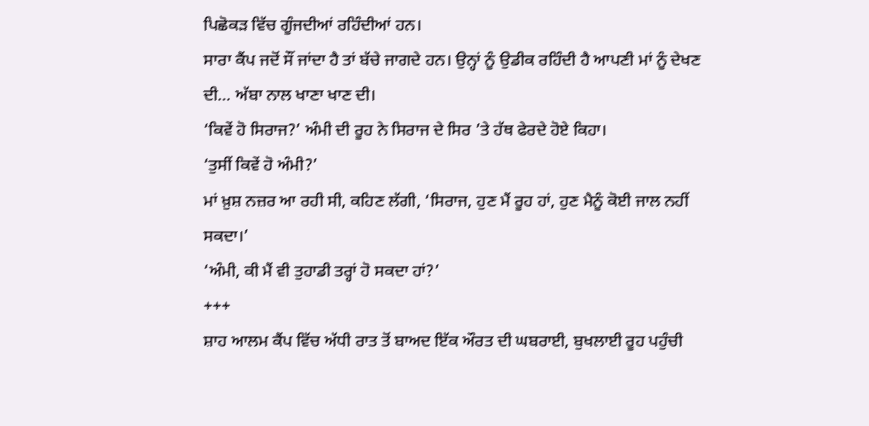ਪਿਛੋਕੜ ਵਿੱਚ ਗੂੰਜਦੀਆਂ ਰਹਿੰਦੀਆਂ ਹਨ।
ਸਾਰਾ ਕੈਂਪ ਜਦੋਂ ਸੌਂ ਜਾਂਦਾ ਹੈ ਤਾਂ ਬੱਚੇ ਜਾਗਦੇ ਹਨ। ਉਨ੍ਹਾਂ ਨੂੰ ਉਡੀਕ ਰਹਿੰਦੀ ਹੈ ਆਪਣੀ ਮਾਂ ਨੂੰ ਦੇਖਣ ਦੀ… ਅੱਬਾ ਨਾਲ ਖਾਣਾ ਖਾਣ ਦੀ।
‘ਕਿਵੇਂ ਹੋ ਸਿਰਾਜ?’ ਅੰਮੀ ਦੀ ਰੂਹ ਨੇ ਸਿਰਾਜ ਦੇ ਸਿਰ ’ਤੇ ਹੱਥ ਫੇਰਦੇ ਹੋਏ ਕਿਹਾ।
‘ਤੁਸੀਂ ਕਿਵੇਂ ਹੋ ਅੰਮੀ?’
ਮਾਂ ਖ਼ੁਸ਼ ਨਜ਼ਰ ਆ ਰਹੀ ਸੀ, ਕਹਿਣ ਲੱਗੀ, ‘ਸਿਰਾਜ, ਹੁਣ ਮੈਂ ਰੂਹ ਹਾਂ, ਹੁਣ ਮੈਨੂੰ ਕੋਈ ਜਾਲ ਨਹੀਂ ਸਕਦਾ।’
‘ਅੰਮੀ, ਕੀ ਮੈਂ ਵੀ ਤੁਹਾਡੀ ਤਰ੍ਹਾਂ ਹੋ ਸਕਦਾ ਹਾਂ?’
+++
ਸ਼ਾਹ ਆਲਮ ਕੈਂਪ ਵਿੱਚ ਅੱਧੀ ਰਾਤ ਤੋਂ ਬਾਅਦ ਇੱਕ ਔਰਤ ਦੀ ਘਬਰਾਈ, ਬੁਖਲਾਈ ਰੂਹ ਪਹੁੰਚੀ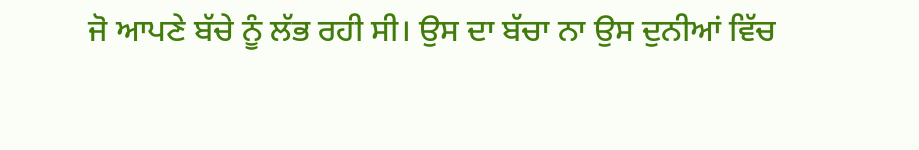ਜੋ ਆਪਣੇ ਬੱਚੇ ਨੂੰ ਲੱਭ ਰਹੀ ਸੀ। ਉਸ ਦਾ ਬੱਚਾ ਨਾ ਉਸ ਦੁਨੀਆਂ ਵਿੱਚ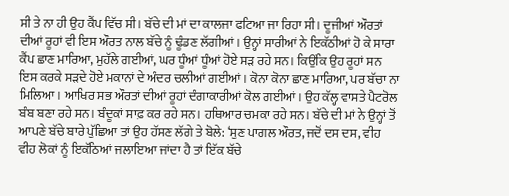ਸੀ ਤੇ ਨਾ ਹੀ ਉਹ ਕੈਂਪ ਵਿੱਚ ਸੀ। ਬੱਚੇ ਦੀ ਮਾਂ ਦਾ ਕਾਲਜਾ ਫਟਿਆ ਜਾ ਰਿਹਾ ਸੀ। ਦੂਜੀਆਂ ਔਰਤਾਂ ਦੀਆਂ ਰੂਹਾਂ ਵੀ ਇਸ ਔਰਤ ਨਾਲ ਬੱਚੇ ਨੂੰ ਢੂੰਡਣ ਲੱਗੀਆਂ। ਉਨ੍ਹਾਂ ਸਾਰੀਆਂ ਨੇ ਇਕੱਠੀਆਂ ਹੋ ਕੇ ਸਾਰਾ ਕੈਂਪ ਛਾਣ ਮਾਰਿਆ, ਮੁਹੱਲੇ ਗਈਆਂ, ਘਰ ਧੂੰਆਂ ਧੂੰਆਂ ਹੋਏ ਸੜ ਰਹੇ ਸਨ। ਕਿਉਂਕਿ ਉਹ ਰੂਹਾਂ ਸਨ ਇਸ ਕਰਕੇ ਸੜਦੇ ਹੋਏ ਮਕਾਨਾਂ ਦੇ ਅੰਦਰ ਚਲੀਆਂ ਗਈਆਂ। ਕੋਨਾ ਕੋਨਾ ਛਾਣ ਮਾਰਿਆ, ਪਰ ਬੱਚਾ ਨਾ ਮਿਲਿਆ। ਆਖਿਰ ਸਭ ਔਰਤਾਂ ਦੀਆਂ ਰੂਹਾਂ ਦੰਗਾਕਾਰੀਆਂ ਕੋਲ ਗਈਆਂ। ਉਹ ਕੱਲ੍ਹ ਵਾਸਤੇ ਪੈਟਰੋਲ ਬੰਬ ਬਣਾ ਰਹੇ ਸਨ। ਬੰਦੂਕਾਂ ਸਾਫ਼ ਕਰ ਰਹੇ ਸਨ। ਹਥਿਆਰ ਚਮਕਾ ਰਹੇ ਸਨ। ਬੱਚੇ ਦੀ ਮਾਂ ਨੇ ਉਨ੍ਹਾਂ ਤੋਂ ਆਪਣੇ ਬੱਚੇ ਬਾਰੇ ਪੁੱਛਿਆ ਤਾਂ ਉਹ ਹੱਸਣ ਲੱਗੇ ਤੇ ਬੋਲੇ: ‘ਸੁਣ ਪਾਗਲ ਔਰਤ, ਜਦੋਂ ਦਸ ਦਸ, ਵੀਹ ਵੀਹ ਲੋਕਾਂ ਨੂੰ ਇਕੱਠਿਆਂ ਜਲਾਇਆ ਜਾਂਦਾ ਹੈ ਤਾਂ ਇੱਕ ਬੱਚੇ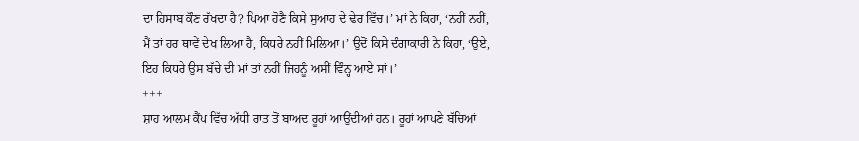ਦਾ ਹਿਸਾਬ ਕੌਣ ਰੱਖਦਾ ਹੈ? ਪਿਆ ਹੋਣੈ ਕਿਸੇ ਸੁਆਹ ਦੇ ਢੇਰ ਵਿੱਚ।’ ਮਾਂ ਨੇ ਕਿਹਾ, ‘ਨਹੀਂ ਨਹੀਂ, ਮੈਂ ਤਾਂ ਹਰ ਥਾਵੇਂ ਦੇਖ ਲਿਆ ਹੈ, ਕਿਧਰੇ ਨਹੀਂ ਮਿਲਿਆ।’ ਉਦੋਂ ਕਿਸੇ ਦੰਗਾਕਾਰੀ ਨੇ ਕਿਹਾ, ‘ਉਏ, ਇਹ ਕਿਧਰੇ ਉਸ ਬੱਚੇ ਦੀ ਮਾਂ ਤਾਂ ਨਹੀਂ ਜਿਹਨੂੰ ਅਸੀਂ ਵਿੰਨ੍ਹ ਆਏ ਸਾਂ।’
+++
ਸ਼ਾਹ ਆਲਮ ਕੈਂਪ ਵਿੱਚ ਅੱਧੀ ਰਾਤ ਤੋਂ ਬਾਅਦ ਰੂਹਾਂ ਆਉਂਦੀਆਂ ਹਨ। ਰੂਹਾਂ ਆਪਣੇ ਬੱਚਿਆਂ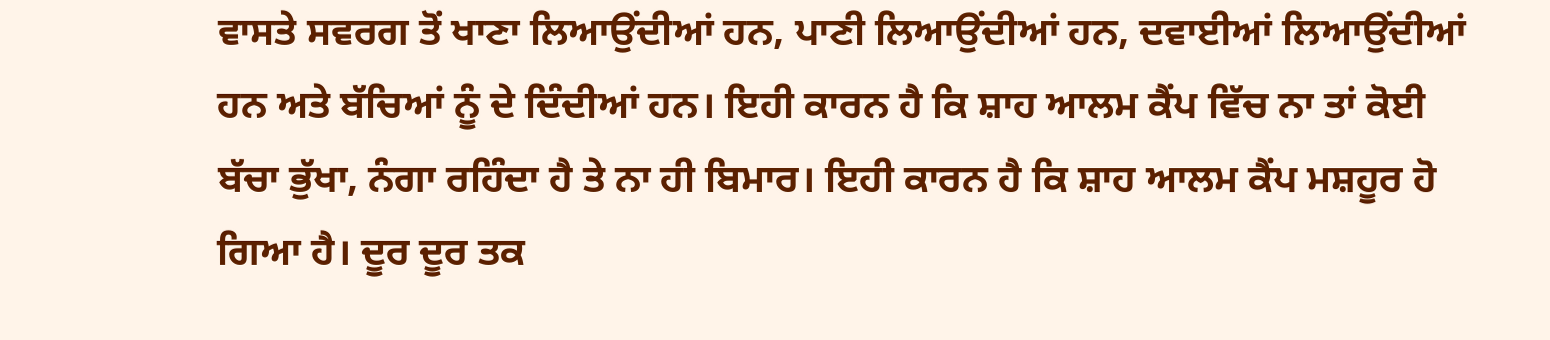ਵਾਸਤੇ ਸਵਰਗ ਤੋਂ ਖਾਣਾ ਲਿਆਉਂਦੀਆਂ ਹਨ, ਪਾਣੀ ਲਿਆਉਂਦੀਆਂ ਹਨ, ਦਵਾਈਆਂ ਲਿਆਉਂਦੀਆਂ ਹਨ ਅਤੇ ਬੱਚਿਆਂ ਨੂੰ ਦੇ ਦਿੰਦੀਆਂ ਹਨ। ਇਹੀ ਕਾਰਨ ਹੈ ਕਿ ਸ਼ਾਹ ਆਲਮ ਕੈਂਪ ਵਿੱਚ ਨਾ ਤਾਂ ਕੋਈ ਬੱਚਾ ਭੁੱਖਾ, ਨੰਗਾ ਰਹਿੰਦਾ ਹੈ ਤੇ ਨਾ ਹੀ ਬਿਮਾਰ। ਇਹੀ ਕਾਰਨ ਹੈ ਕਿ ਸ਼ਾਹ ਆਲਮ ਕੈਂਪ ਮਸ਼ਹੂਰ ਹੋ ਗਿਆ ਹੈ। ਦੂਰ ਦੂਰ ਤਕ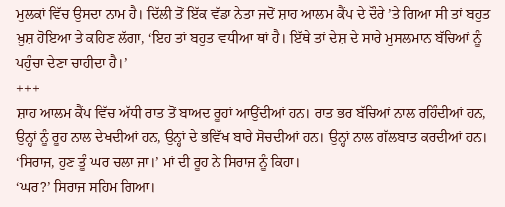ਮੁਲਕਾਂ ਵਿੱਚ ਉਸਦਾ ਨਾਮ ਹੈ। ਦਿੱਲੀ ਤੋਂ ਇੱਕ ਵੱਡਾ ਨੇਤਾ ਜਦੋਂ ਸ਼ਾਹ ਆਲਮ ਕੈਂਪ ਦੇ ਦੌਰੇ ’ਤੇ ਗਿਆ ਸੀ ਤਾਂ ਬਹੁਤ ਖ਼ੁਸ਼ ਹੋਇਆ ਤੇ ਕਹਿਣ ਲੱਗਾ, ‘ਇਹ ਤਾਂ ਬਹੁਤ ਵਧੀਆ ਥਾਂ ਹੈ। ਇੱਥੇ ਤਾਂ ਦੇਸ਼ ਦੇ ਸਾਰੇ ਮੁਸਲਮਾਨ ਬੱਚਿਆਂ ਨੂੰ ਪਹੁੰਚਾ ਦੇਣਾ ਚਾਹੀਦਾ ਹੈ।’
+++
ਸ਼ਾਹ ਆਲਮ ਕੈਂਪ ਵਿੱਚ ਅੱਧੀ ਰਾਤ ਤੋਂ ਬਾਅਦ ਰੂਹਾਂ ਆਉਂਦੀਆਂ ਹਨ। ਰਾਤ ਭਰ ਬੱਚਿਆਂ ਨਾਲ ਰਹਿੰਦੀਆਂ ਹਨ, ਉਨ੍ਹਾਂ ਨੂੰ ਰੂਹ ਨਾਲ ਦੇਖਦੀਆਂ ਹਨ, ਉਨ੍ਹਾਂ ਦੇ ਭਵਿੱਖ ਬਾਰੇ ਸੋਚਦੀਆਂ ਹਨ। ਉਨ੍ਹਾਂ ਨਾਲ ਗੱਲਬਾਤ ਕਰਦੀਆਂ ਹਨ। ‘ਸਿਰਾਜ, ਹੁਣ ਤੂੰ ਘਰ ਚਲਾ ਜਾ।’ ਮਾਂ ਦੀ ਰੂਹ ਨੇ ਸਿਰਾਜ ਨੂੰ ਕਿਹਾ।
‘ਘਰ?’ ਸਿਰਾਜ ਸਹਿਮ ਗਿਆ।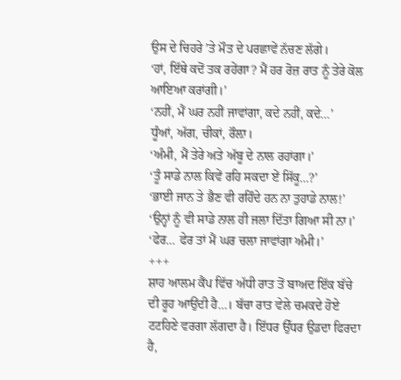ਉਸ ਦੇ ਚਿਹਰੇ ’ਤੇ ਮੌਤ ਦੇ ਪਰਛਾਵੇਂ ਨੱਚਣ ਲੱਗੇ।
‘ਹਾਂ, ਇੱਥੇ ਕਦੋਂ ਤਕ ਰਹੇਂਗਾ? ਮੈਂ ਹਰ ਰੋਜ਼ ਰਾਤ ਨੂੰ ਤੇਰੇ ਕੋਲ ਆਇਆ ਕਰਾਂਗੀ।’
‘ਨਹੀਂ, ਮੈਂ ਘਰ ਨਹੀਂ ਜਾਵਾਂਗਾ, ਕਦੇ ਨਹੀਂ, ਕਦੇ…’
ਧੂੰਆਂ, ਅੱਗ, ਚੀਕਾਂ, ਰੌਲ਼ਾ।
‘ਅੰਮੀ, ਮੈਂ ਤੇਰੇ ਅਤੇ ਅੱਬੂ ਦੇ ਨਾਲ ਰਹਾਂਗਾ।’
‘ਤੂੰ ਸਾਡੇ ਨਾਲ ਕਿਵੇਂ ਰਹਿ ਸਕਦਾ ਏਂ ਸਿੱਕੂ…?’
‘ਭਾਈ ਜਾਨ ਤੇ ਭੈਣ ਵੀ ਰਹਿੰਦੇ ਹਨ ਨਾ ਤੁਹਾਡੇ ਨਾਲ!’
‘ਉਨ੍ਹਾਂ ਨੂੰ ਵੀ ਸਾਡੇ ਨਾਲ ਹੀ ਜਲਾ ਦਿੱਤਾ ਗਿਆ ਸੀ ਨਾ।’
‘ਫੇਰ… ਫੇਰ ਤਾਂ ਮੈਂ ਘਰ ਚਲਾ ਜਾਵਾਂਗਾ ਅੰਮੀ।’
+++
ਸ਼ਾਹ ਆਲਮ ਕੈਂਪ ਵਿੱਚ ਅੱਧੀ ਰਾਤ ਤੋਂ ਬਾਅਦ ਇੱਕ ਬੱਚੇ ਦੀ ਰੂਹ ਆਉਂਦੀ ਹੈ…। ਬੱਚਾ ਰਾਤ ਵੇਲੇ ਚਮਕਦੇ ਹੋਏ ਟਟਹਿਣੇ ਵਰਗਾ ਲੱਗਦਾ ਹੈ। ਇੱਧਰ ਉੱਧਰ ਉਡਦਾ ਫਿਰਦਾ ਹੈ,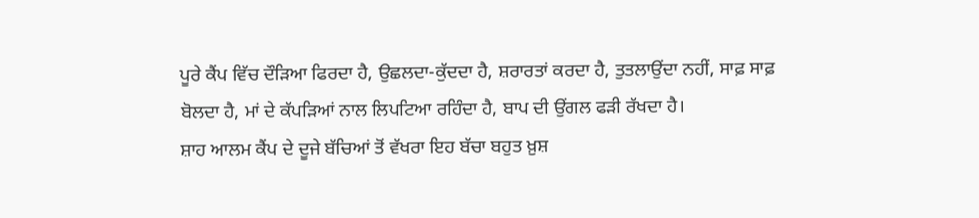ਪੂਰੇ ਕੈਂਪ ਵਿੱਚ ਦੌੜਿਆ ਫਿਰਦਾ ਹੈ, ਉਛਲਦਾ-ਕੁੱਦਦਾ ਹੈ, ਸ਼ਰਾਰਤਾਂ ਕਰਦਾ ਹੈ, ਤੁਤਲਾਉਂਦਾ ਨਹੀਂ, ਸਾਫ਼ ਸਾਫ਼ ਬੋਲਦਾ ਹੈ, ਮਾਂ ਦੇ ਕੱਪੜਿਆਂ ਨਾਲ ਲਿਪਟਿਆ ਰਹਿੰਦਾ ਹੈ, ਬਾਪ ਦੀ ਉਂਗਲ ਫੜੀ ਰੱਖਦਾ ਹੈ।
ਸ਼ਾਹ ਆਲਮ ਕੈਂਪ ਦੇ ਦੂਜੇ ਬੱਚਿਆਂ ਤੋਂ ਵੱਖਰਾ ਇਹ ਬੱਚਾ ਬਹੁਤ ਖ਼ੁਸ਼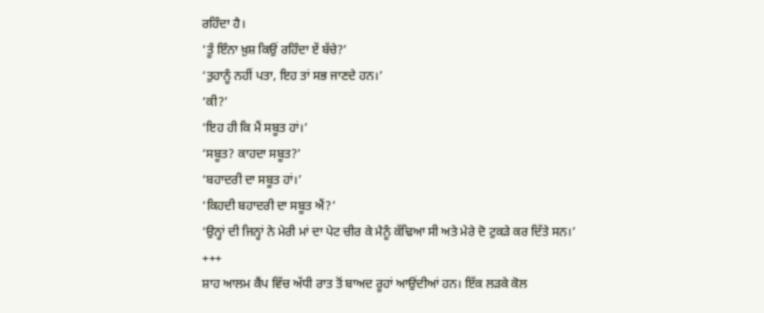ਰਹਿੰਦਾ ਹੈ।
‘ਤੂੰ ਇੰਨਾ ਖ਼ੁਸ਼ ਕਿਉਂ ਰਹਿੰਦਾ ਏਂ ਬੱਚੇ?’
‘ਤੁਹਾਨੂੰ ਨਹੀਂ ਪਤਾ, ਇਹ ਤਾਂ ਸਭ ਜਾਣਦੇ ਹਨ।’
‘ਕੀ?’
‘ਇਹ ਹੀ ਕਿ ਮੈਂ ਸਬੂਤ ਹਾਂ।’
‘ਸਬੂਤ? ਕਾਹਦਾ ਸਬੂਤ?’
‘ਬਹਾਦਰੀ ਦਾ ਸਬੂਤ ਹਾਂ।’
‘ਕਿਹਦੀ ਬਹਾਦਰੀ ਦਾ ਸਬੂਤ ਐਂ?’
‘ਉਨ੍ਹਾਂ ਦੀ ਜਿਨ੍ਹਾਂ ਨੇ ਮੇਰੀ ਮਾਂ ਦਾ ਪੇਟ ਚੀਰ ਕੇ ਮੈਨੂੰ ਕੱਢਿਆ ਸੀ ਅਤੇ ਮੇਰੇ ਦੋ ਟੁਕੜੇ ਕਰ ਦਿੱਤੇ ਸਨ।’
+++
ਸ਼ਾਹ ਆਲਮ ਕੈਂਪ ਵਿੱਚ ਅੱਧੀ ਰਾਤ ਤੋਂ ਬਾਅਦ ਰੂਹਾਂ ਆਉਂਦੀਆਂ ਹਨ। ਇੱਕ ਲੜਕੇ ਕੋਲ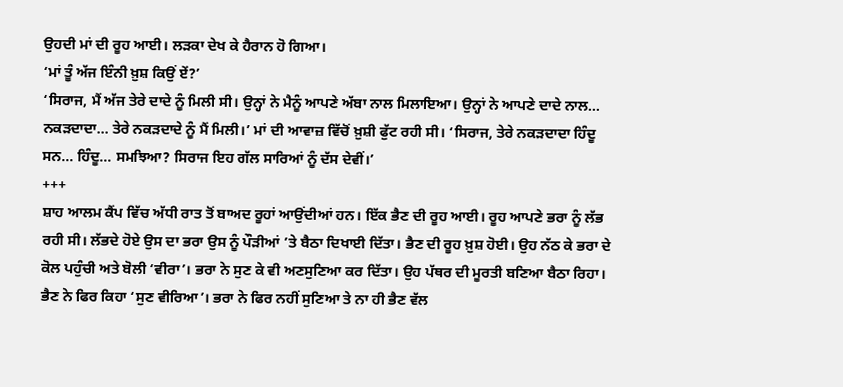ਉਹਦੀ ਮਾਂ ਦੀ ਰੂਹ ਆਈ। ਲੜਕਾ ਦੇਖ ਕੇ ਹੈਰਾਨ ਹੋ ਗਿਆ।
‘ਮਾਂ ਤੂੰ ਅੱਜ ਇੰਨੀ ਖ਼ੁਸ਼ ਕਿਉਂ ਏਂ?’
‘ਸਿਰਾਜ, ਮੈਂ ਅੱਜ ਤੇਰੇ ਦਾਦੇ ਨੂੰ ਮਿਲੀ ਸੀ। ਉਨ੍ਹਾਂ ਨੇ ਮੈਨੂੰ ਆਪਣੇ ਅੱਬਾ ਨਾਲ ਮਿਲਾਇਆ। ਉਨ੍ਹਾਂ ਨੇ ਆਪਣੇ ਦਾਦੇ ਨਾਲ… ਨਕੜਦਾਦਾ… ਤੇਰੇ ਨਕੜਦਾਦੇ ਨੂੰ ਮੈਂ ਮਿਲੀ।’ ਮਾਂ ਦੀ ਆਵਾਜ਼ ਵਿੱਚੋਂ ਖ਼ੁਸ਼ੀ ਫੁੱਟ ਰਹੀ ਸੀ। ‘ਸਿਰਾਜ, ਤੇਰੇ ਨਕੜਦਾਦਾ ਹਿੰਦੂ ਸਨ… ਹਿੰਦੂ… ਸਮਝਿਆ? ਸਿਰਾਜ ਇਹ ਗੱਲ ਸਾਰਿਆਂ ਨੂੰ ਦੱਸ ਦੇਵੀਂ।’
+++
ਸ਼ਾਹ ਆਲਮ ਕੈਂਪ ਵਿੱਚ ਅੱਧੀ ਰਾਤ ਤੋਂ ਬਾਅਦ ਰੂਹਾਂ ਆਉਂਦੀਆਂ ਹਨ। ਇੱਕ ਭੈਣ ਦੀ ਰੂਹ ਆਈ। ਰੂਹ ਆਪਣੇ ਭਰਾ ਨੂੰ ਲੱਭ ਰਹੀ ਸੀ। ਲੱਭਦੇ ਹੋਏ ਉਸ ਦਾ ਭਰਾ ਉਸ ਨੂੰ ਪੌੜੀਆਂ ’ਤੇ ਬੈਠਾ ਦਿਖਾਈ ਦਿੱਤਾ। ਭੈਣ ਦੀ ਰੂਹ ਖ਼ੁਸ਼ ਹੋਈ। ਉਹ ਨੱਠ ਕੇ ਭਰਾ ਦੇ ਕੋਲ ਪਹੁੰਚੀ ਅਤੇ ਬੋਲੀ ‘ਵੀਰਾ’। ਭਰਾ ਨੇ ਸੁਣ ਕੇ ਵੀ ਅਣਸੁਣਿਆ ਕਰ ਦਿੱਤਾ। ਉਹ ਪੱਥਰ ਦੀ ਮੂਰਤੀ ਬਣਿਆ ਬੈਠਾ ਰਿਹਾ। ਭੈਣ ਨੇ ਫਿਰ ਕਿਹਾ ‘ਸੁਣ ਵੀਰਿਆ’। ਭਰਾ ਨੇ ਫਿਰ ਨਹੀਂ ਸੁਣਿਆ ਤੇ ਨਾ ਹੀ ਭੈਣ ਵੱਲ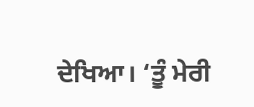ਦੇਖਿਆ। ‘ਤੂੰ ਮੇਰੀ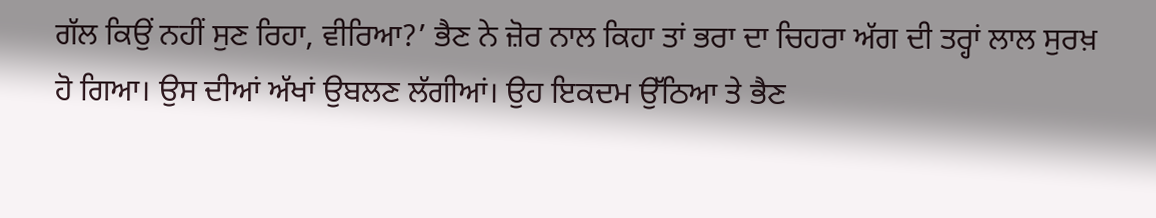ਗੱਲ ਕਿਉਂ ਨਹੀਂ ਸੁਣ ਰਿਹਾ, ਵੀਰਿਆ?’ ਭੈਣ ਨੇ ਜ਼ੋਰ ਨਾਲ ਕਿਹਾ ਤਾਂ ਭਰਾ ਦਾ ਚਿਹਰਾ ਅੱਗ ਦੀ ਤਰ੍ਹਾਂ ਲਾਲ ਸੁਰਖ਼ ਹੋ ਗਿਆ। ਉਸ ਦੀਆਂ ਅੱਖਾਂ ਉਬਲਣ ਲੱਗੀਆਂ। ਉਹ ਇਕਦਮ ਉੱਠਿਆ ਤੇ ਭੈਣ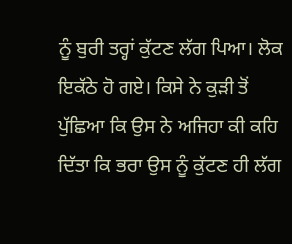ਨੂੰ ਬੁਰੀ ਤਰ੍ਹਾਂ ਕੁੱਟਣ ਲੱਗ ਪਿਆ। ਲੋਕ ਇਕੱਠੇ ਹੋ ਗਏ। ਕਿਸੇ ਨੇ ਕੁੜੀ ਤੋਂ ਪੁੱਛਿਆ ਕਿ ਉਸ ਨੇ ਅਜਿਹਾ ਕੀ ਕਹਿ ਦਿੱਤਾ ਕਿ ਭਰਾ ਉਸ ਨੂੰ ਕੁੱਟਣ ਹੀ ਲੱਗ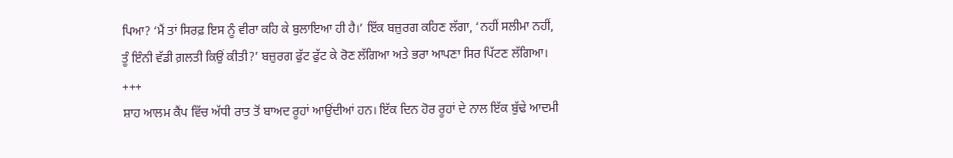ਪਿਆ? ‘ਮੈਂ ਤਾਂ ਸਿਰਫ਼ ਇਸ ਨੂੰ ਵੀਰਾ ਕਹਿ ਕੇ ਬੁਲਾਇਆ ਹੀ ਹੈ।’ ਇੱਕ ਬਜ਼ੁਰਗ ਕਹਿਣ ਲੱਗਾ, ‘ਨਹੀਂ ਸਲੀਮਾ ਨਹੀਂ, ਤੂੰ ਇੰਨੀ ਵੱਡੀ ਗ਼ਲਤੀ ਕਿਉਂ ਕੀਤੀ?’ ਬਜ਼ੁਰਗ ਫੁੱਟ ਫੁੱਟ ਕੇ ਰੋਣ ਲੱਗਿਆ ਅਤੇ ਭਰਾ ਆਪਣਾ ਸਿਰ ਪਿੱਟਣ ਲੱਗਿਆ।
+++
ਸ਼ਾਹ ਆਲਮ ਕੈਂਪ ਵਿੱਚ ਅੱਧੀ ਰਾਤ ਤੋਂ ਬਾਅਦ ਰੂਹਾਂ ਆਉਂਦੀਆਂ ਹਨ। ਇੱਕ ਦਿਨ ਹੋਰ ਰੂਹਾਂ ਦੇ ਨਾਲ ਇੱਕ ਬੁੱਢੇ ਆਦਮੀ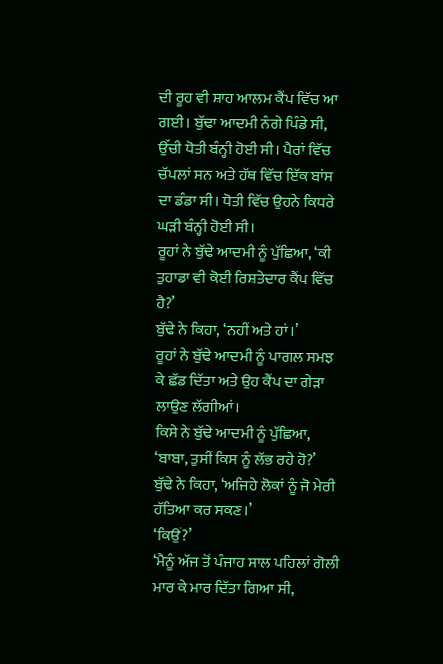ਦੀ ਰੂਹ ਵੀ ਸ਼ਾਹ ਆਲਮ ਕੈਂਪ ਵਿੱਚ ਆ ਗਈ। ਬੁੱਢਾ ਆਦਮੀ ਨੰਗੇ ਪਿੰਡੇ ਸੀ, ਉੱਚੀ ਧੋਤੀ ਬੰਨ੍ਹੀ ਹੋਈ ਸੀ। ਪੈਰਾਂ ਵਿੱਚ ਚੱਪਲਾਂ ਸਨ ਅਤੇ ਹੱਥ ਵਿੱਚ ਇੱਕ ਬਾਂਸ ਦਾ ਡੰਡਾ ਸੀ। ਧੋਤੀ ਵਿੱਚ ਉਹਨੇ ਕਿਧਰੇ ਘੜੀ ਬੰਨ੍ਹੀ ਹੋਈ ਸੀ।
ਰੂਹਾਂ ਨੇ ਬੁੱਢੇ ਆਦਮੀ ਨੂੰ ਪੁੱਛਿਆ, ‘ਕੀ ਤੁਹਾਡਾ ਵੀ ਕੋਈ ਰਿਸ਼ਤੇਦਾਰ ਕੈਂਪ ਵਿੱਚ ਹੈ?’
ਬੁੱਢੇ ਨੇ ਕਿਹਾ, ‘ਨਹੀਂ ਅਤੇ ਹਾਂ।’
ਰੂਹਾਂ ਨੇ ਬੁੱਢੇ ਆਦਮੀ ਨੂੰ ਪਾਗਲ ਸਮਝ ਕੇ ਛੱਡ ਦਿੱਤਾ ਅਤੇ ਉਹ ਕੈਂਪ ਦਾ ਗੇੜਾ ਲਾਉਣ ਲੱਗੀਆਂ।
ਕਿਸੇ ਨੇ ਬੁੱਢੇ ਆਦਮੀ ਨੂੰ ਪੁੱਛਿਆ, ‘ਬਾਬਾ, ਤੁਸੀਂ ਕਿਸ ਨੂੰ ਲੱਭ ਰਹੇ ਹੋ?’
ਬੁੱਢੇ ਨੇ ਕਿਹਾ, ‘ਅਜਿਹੇ ਲੋਕਾਂ ਨੂੰ ਜੋ ਮੇਰੀ ਹੱਤਿਆ ਕਰ ਸਕਣ।’
‘ਕਿਉਂ?’
‘ਮੈਨੂੰ ਅੱਜ ਤੋਂ ਪੰਜਾਹ ਸਾਲ ਪਹਿਲਾਂ ਗੋਲੀ ਮਾਰ ਕੇ ਮਾਰ ਦਿੱਤਾ ਗਿਆ ਸੀ,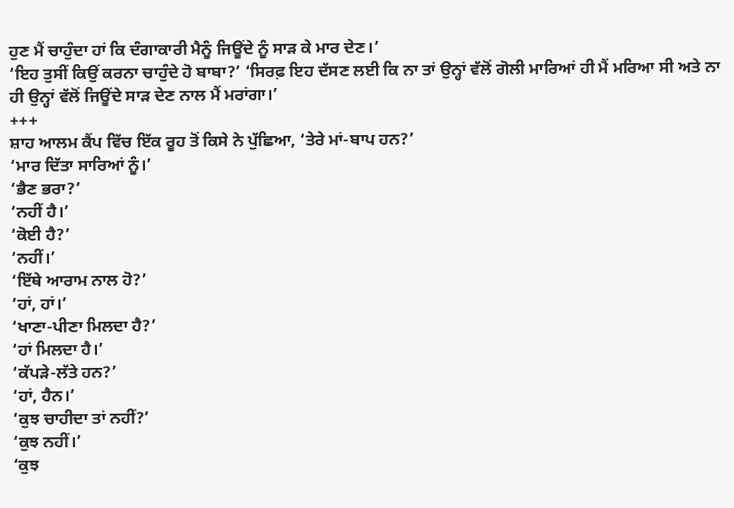ਹੁਣ ਮੈਂ ਚਾਹੁੰਦਾ ਹਾਂ ਕਿ ਦੰਗਾਕਾਰੀ ਮੈਨੂੰ ਜਿਊਂਦੇ ਨੂੰ ਸਾੜ ਕੇ ਮਾਰ ਦੇਣ।’
‘ਇਹ ਤੁਸੀਂ ਕਿਉਂ ਕਰਨਾ ਚਾਹੁੰਦੇ ਹੋ ਬਾਬਾ?’ ‘ਸਿਰਫ਼ ਇਹ ਦੱਸਣ ਲਈ ਕਿ ਨਾ ਤਾਂ ਉਨ੍ਹਾਂ ਵੱਲੋਂ ਗੋਲੀ ਮਾਰਿਆਂ ਹੀ ਮੈਂ ਮਰਿਆ ਸੀ ਅਤੇ ਨਾ ਹੀ ਉਨ੍ਹਾਂ ਵੱਲੋਂ ਜਿਊਂਦੇ ਸਾੜ ਦੇਣ ਨਾਲ ਮੈਂ ਮਰਾਂਗਾ।’
+++
ਸ਼ਾਹ ਆਲਮ ਕੈਂਪ ਵਿੱਚ ਇੱਕ ਰੂਹ ਤੋਂ ਕਿਸੇ ਨੇ ਪੁੱਛਿਆ, ‘ਤੇਰੇ ਮਾਂ-ਬਾਪ ਹਨ?’
‘ਮਾਰ ਦਿੱਤਾ ਸਾਰਿਆਂ ਨੂੰ।’
‘ਭੈਣ ਭਰਾ?’
‘ਨਹੀਂ ਹੈ।’
‘ਕੋਈ ਹੈ?’
‘ਨਹੀਂ।’
‘ਇੱਥੇ ਆਰਾਮ ਨਾਲ ਹੋ?’
‘ਹਾਂ, ਹਾਂ।’
‘ਖਾਣਾ-ਪੀਣਾ ਮਿਲਦਾ ਹੈ?’
‘ਹਾਂ ਮਿਲਦਾ ਹੈ।’
‘ਕੱਪੜੇ-ਲੱਤੇ ਹਨ?’
‘ਹਾਂ, ਹੈਨ।’
‘ਕੁਝ ਚਾਹੀਦਾ ਤਾਂ ਨਹੀਂ?’
‘ਕੁਝ ਨਹੀਂ।’
‘ਕੁਝ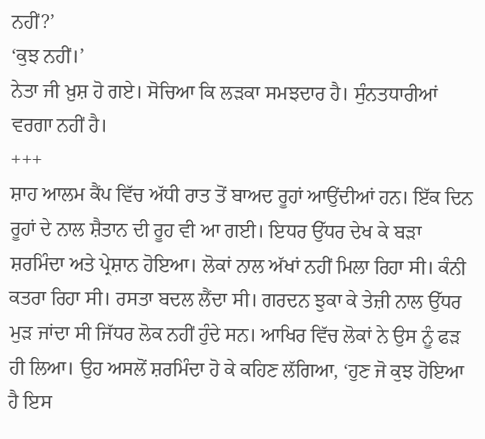ਨਹੀਂ?’
‘ਕੁਝ ਨਹੀਂ।’
ਨੇਤਾ ਜੀ ਖ਼ੁਸ਼ ਹੋ ਗਏ। ਸੋਚਿਆ ਕਿ ਲੜਕਾ ਸਮਝਦਾਰ ਹੈ। ਸੁੰਨਤਧਾਰੀਆਂ ਵਰਗਾ ਨਹੀਂ ਹੈ।
+++
ਸ਼ਾਹ ਆਲਮ ਕੈਂਪ ਵਿੱਚ ਅੱਧੀ ਰਾਤ ਤੋਂ ਬਾਅਦ ਰੂਹਾਂ ਆਉਂਦੀਆਂ ਹਨ। ਇੱਕ ਦਿਨ ਰੂਹਾਂ ਦੇ ਨਾਲ ਸ਼ੈਤਾਨ ਦੀ ਰੂਹ ਵੀ ਆ ਗਈ। ਇਧਰ ਉੱਧਰ ਦੇਖ ਕੇ ਬੜਾ ਸ਼ਰਮਿੰਦਾ ਅਤੇ ਪ੍ਰੇਸ਼ਾਨ ਹੋਇਆ। ਲੋਕਾਂ ਨਾਲ ਅੱਖਾਂ ਨਹੀਂ ਮਿਲਾ ਰਿਹਾ ਸੀ। ਕੰਨੀ ਕਤਰਾ ਰਿਹਾ ਸੀ। ਰਸਤਾ ਬਦਲ ਲੈਂਦਾ ਸੀ। ਗਰਦਨ ਝੁਕਾ ਕੇ ਤੇਜ਼ੀ ਨਾਲ ਉੱਧਰ ਮੁੜ ਜਾਂਦਾ ਸੀ ਜਿੱਧਰ ਲੋਕ ਨਹੀਂ ਹੁੰਦੇ ਸਨ। ਆਖਿਰ ਵਿੱਚ ਲੋਕਾਂ ਨੇ ਉਸ ਨੂੰ ਫੜ ਹੀ ਲਿਆ। ਉਹ ਅਸਲੋਂ ਸ਼ਰਮਿੰਦਾ ਹੋ ਕੇ ਕਹਿਣ ਲੱਗਿਆ, ‘ਹੁਣ ਜੋ ਕੁਝ ਹੋਇਆ ਹੈ ਇਸ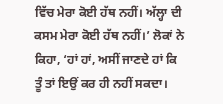ਵਿੱਚ ਮੇਰਾ ਕੋਈ ਹੱਥ ਨਹੀਂ। ਅੱਲ੍ਹਾ ਦੀ ਕਸਮ ਮੇਰਾ ਕੋਈ ਹੱਥ ਨਹੀਂ।’ ਲੋਕਾਂ ਨੇ ਕਿਹਾ, ‘ਹਾਂ ਹਾਂ, ਅਸੀਂ ਜਾਣਦੇ ਹਾਂ ਕਿ ਤੂੰ ਤਾਂ ਇਉਂ ਕਰ ਹੀ ਨਹੀਂ ਸਕਦਾ।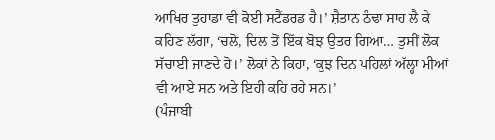ਆਖਿਰ ਤੁਹਾਡਾ ਵੀ ਕੋਈ ਸਟੈਂਡਰਡ ਹੈ।’ ਸ਼ੈਤਾਨ ਠੰਢਾ ਸਾਹ ਲੈ ਕੇ ਕਹਿਣ ਲੱਗਾ, ‘ਚਲੋ, ਦਿਲ ਤੋਂ ਇੱਕ ਬੋਝ ਉਤਰ ਗਿਆ… ਤੁਸੀਂ ਲੋਕ ਸੱਚਾਈ ਜਾਣਦੇ ਹੋ।’ ਲੋਕਾਂ ਨੇ ਕਿਹਾ, ‘ਕੁਝ ਦਿਨ ਪਹਿਲਾਂ ਅੱਲ੍ਹਾ ਮੀਆਂ ਵੀ ਆਏ ਸਨ ਅਤੇ ਇਹੀ ਕਹਿ ਰਹੇ ਸਨ।’
(ਪੰਜਾਬੀ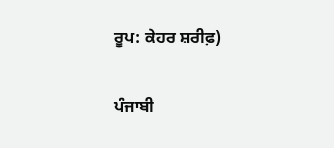ਰੂਪ: ਕੇਹਰ ਸ਼ਰੀਫ਼)

ਪੰਜਾਬੀ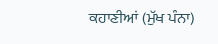ਕਹਾਣੀਆਂ (ਮੁੱਖ ਪੰਨਾ)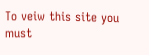To veiw this site you must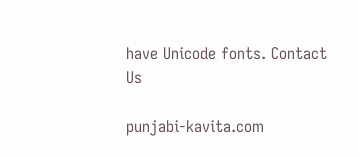have Unicode fonts. Contact Us

punjabi-kavita.com